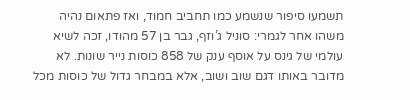תשמעו סיפור שנשמע כמו תחביב חמוד, ואז פתאום נהיה משהו אחר לגמרי: סוניל ג’וזף, גבר בן 57 מהודו, זכה לשיא עולמי של גינס על אוסף ענק של 858 כוסות נייר שונות. לא מדובר באותו דגם שוב ושוב, אלא במבחר גדול של כוסות מכל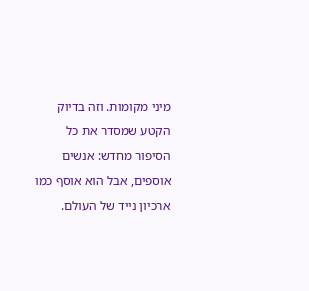מיני מקומות. וזה בדיוק הקטע שמסדר את כל הסיפור מחדש: אנשים אוספים, אבל הוא אוסף כמו ארכיון נייד של העולם.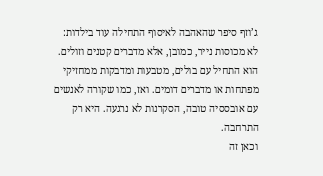ג’וזף סיפר שהאהבה לאיסוף התחילה עוד בילדות: לא מכוסות נייר, כמובן, אלא מדברים קטנים וזולים. הוא התחיל עם בולים, מטבעות ומדבקות ממחזיקי מפתחות או מדברים דומים. ואז, כמו שקורה לאנשים עם אובססיה טובה, הסקרנות לא נרגעה. היא רק התרחבה.
וכאן זה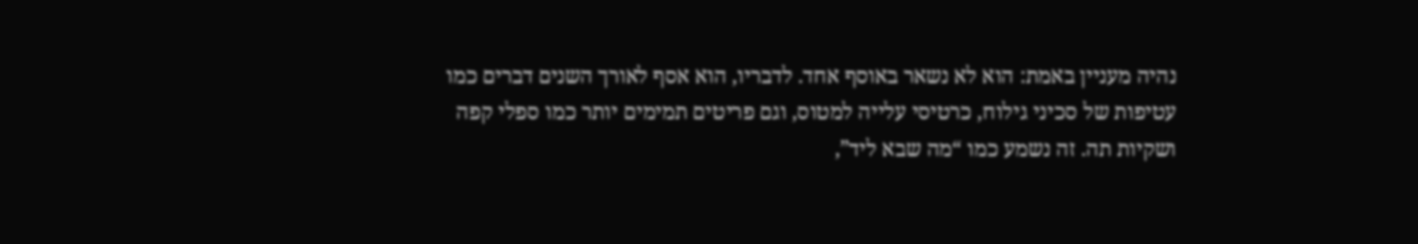נהיה מעניין באמת: הוא לא נשאר באוסף אחד. לדבריו, הוא אסף לאורך השנים דברים כמו עטיפות של סכיני גילוח, כרטיסי עלייה למטוס, וגם פריטים תמימים יותר כמו ספלי קפה ושקיות תה. זה נשמע כמו “מה שבא ליד”,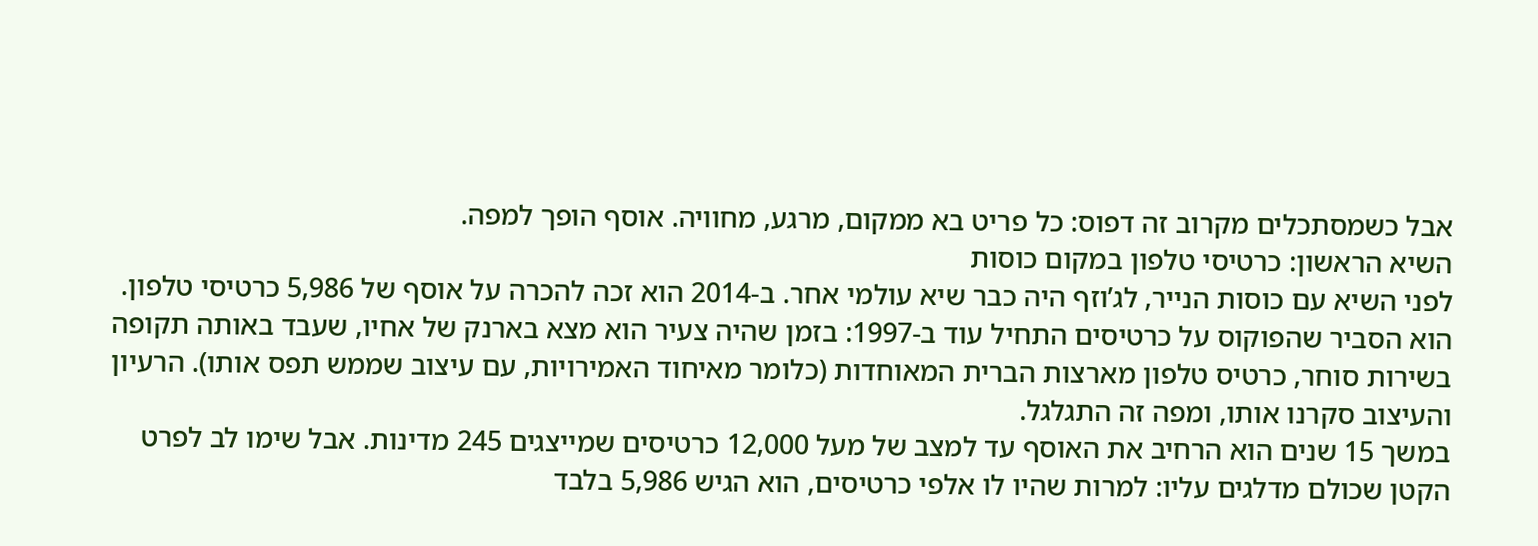אבל כשמסתכלים מקרוב זה דפוס: כל פריט בא ממקום, מרגע, מחוויה. אוסף הופך למפה.
השיא הראשון: כרטיסי טלפון במקום כוסות
לפני השיא עם כוסות הנייר, לג’וזף היה כבר שיא עולמי אחר. ב-2014 הוא זכה להכרה על אוסף של 5,986 כרטיסי טלפון. הוא הסביר שהפוקוס על כרטיסים התחיל עוד ב-1997: בזמן שהיה צעיר הוא מצא בארנק של אחיו, שעבד באותה תקופה בשירות סוחר, כרטיס טלפון מארצות הברית המאוחדות (כלומר מאיחוד האמירויות, עם עיצוב שממש תפס אותו). הרעיון והעיצוב סקרנו אותו, ומפה זה התגלגל.
במשך 15 שנים הוא הרחיב את האוסף עד למצב של מעל 12,000 כרטיסים שמייצגים 245 מדינות. אבל שימו לב לפרט הקטן שכולם מדלגים עליו: למרות שהיו לו אלפי כרטיסים, הוא הגיש 5,986 בלבד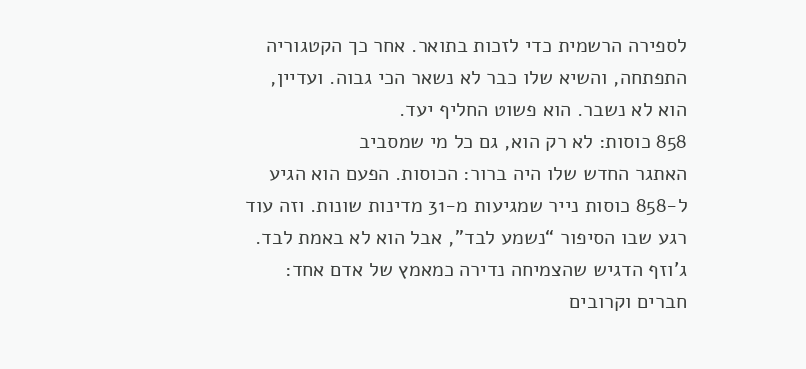לספירה הרשמית כדי לזכות בתואר. אחר כך הקטגוריה התפתחה, והשיא שלו כבר לא נשאר הכי גבוה. ועדיין, הוא לא נשבר. הוא פשוט החליף יעד.
858 כוסות: לא רק הוא, גם כל מי שמסביב
האתגר החדש שלו היה ברור: הכוסות. הפעם הוא הגיע ל-858 כוסות נייר שמגיעות מ-31 מדינות שונות. וזה עוד רגע שבו הסיפור “נשמע לבד”, אבל הוא לא באמת לבד. ג’וזף הדגיש שהצמיחה נדירה כמאמץ של אדם אחד: חברים וקרובים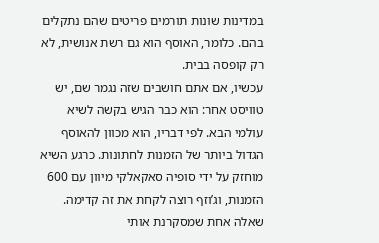במדינות שונות תורמים פריטים שהם נתקלים בהם. כלומר, האוסף הוא גם רשת אנושית, לא רק קופסה בבית.
עכשיו, אם אתם חושבים שזה נגמר שם, יש טוויסט אחר: הוא כבר הגיש בקשה לשיא עולמי הבא. לפי דבריו, הוא מכוון להאוסף הגדול ביותר של הזמנות לחתונות. כרגע השיא מוחזק על ידי סופיה סאקאלקי מיוון עם 600 הזמנות, וג’וזף רוצה לקחת את זה קדימה.
שאלה אחת שמסקרנת אותי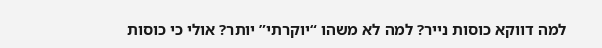למה דווקא כוסות נייר? למה לא משהו “יוקרתי” יותר? אולי כי כוסות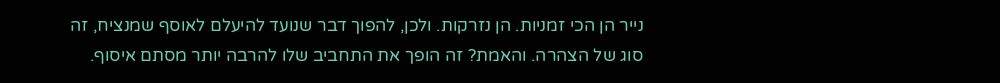נייר הן הכי זמניות. הן נזרקות. ולכן, להפוך דבר שנועד להיעלם לאוסף שמנציח, זה סוג של הצהרה. והאמת? זה הופך את התחביב שלו להרבה יותר מסתם איסוף.